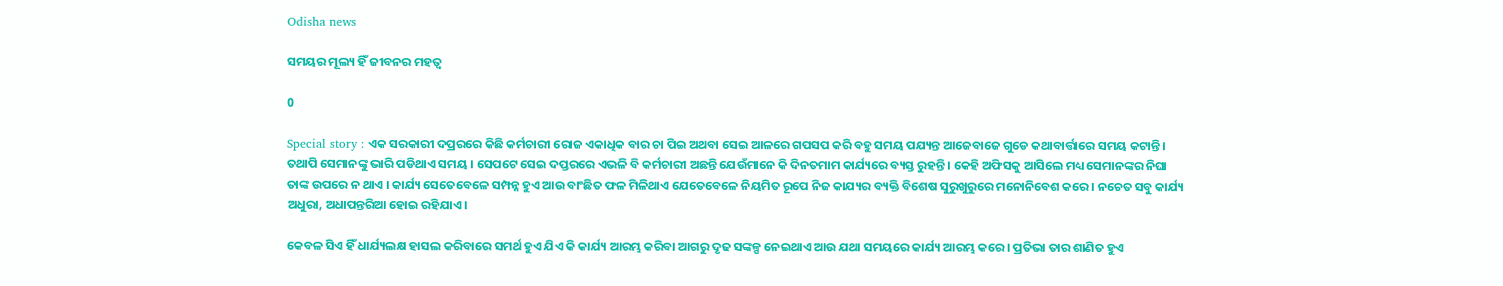Odisha news

ସମୟର ମୂଲ୍ୟ ହିଁ ଜୀବନର ମହତ୍ୱ

0

Special story : ଏକ ସରକାରୀ ଦପ୍ରରରେ କିଛି କର୍ମଚାରୀ ରୋଜ ଏକାଧିକ ବାର ଚା ପିଇ ଅଥବା ସେଇ ଆଳରେ ଗପସପ କରି ବହୁ ସମୟ ପଯ୍ୟନ୍ତ ଆଜେବାଜେ ଗୁଡେ କଥାବାର୍ତ୍ତାରେ ସମୟ କଟାନ୍ତି । ତଥାପି ସେମାନଙ୍କୁ ଭାରି ପଡିଥାଏ ସମୟ । ସେପଟେ ସେଇ ଦପ୍ତରରେ ଏଭଳି ବି କର୍ମଚାରୀ ଅଛନ୍ତି ଯେଉଁମାନେ କି ଦିନତମାମ କାର୍ଯ୍ୟରେ ବ୍ୟସ୍ତ ରୁହନ୍ତି । କେହି ଅଫିସକୁ ଆସିଲେ ମଧ୍ୟ ସେମାନଙ୍କର ନିଘା ତାଙ୍କ ଉପରେ ନ ଥାଏ । କାର୍ଯ୍ୟ ସେତେବେଳେ ସମ୍ପନ୍ନ ହୁଏ ଆଉ ବାଂଛିତ ଫଳ ମିଳିଥାଏ ଯେତେବେଳେ ନିୟମିତ ରୂପେ ନିଜ କାଯ୍ୟର ବ୍ୟକ୍ତି ବିଶେଷ ସୁରୁଖୁରୁରେ ମନୋନିବେଶ କରେ । ନଚେତ ସବୁ କାର୍ଯ୍ୟ ଅଧୁରା, ଅଧାପନ୍ତରିଆ ହୋଇ ରହିଯାଏ ।

କେବଳ ସିଏ ହିଁ ଧାର୍ଯ୍ୟଲକ୍ଷ ହାସଲ କରିବାରେ ସମର୍ଥ ହୁଏ ଯିଏ କି କାର୍ଯ୍ୟ ଆରମ୍ଭ କରିବା ଆଗରୁ ଦୃଢ ସଙ୍କଳ୍ପ ନେଇଥାଏ ଆଉ ଯଥା ସମୟରେ କାର୍ଯ୍ୟ ଆରମ୍ଭ କରେ । ପ୍ରତିଭା ତାର ଶାଣିତ ହୁଏ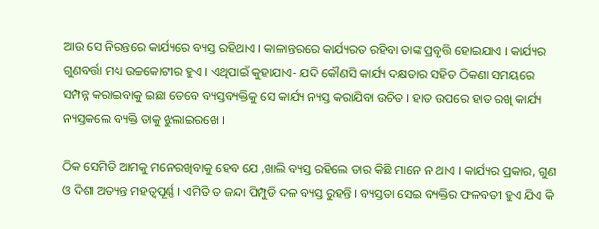ଆଉ ସେ ନିରନ୍ତରେ କାର୍ଯ୍ୟରେ ବ୍ୟସ୍ତ ରହିଥାଏ । କାଳାନ୍ତରରେ କାର୍ଯ୍ୟରତ ରହିବା ତାଙ୍କ ପ୍ରବୃତ୍ତି ହୋଇଯାଏ । କାର୍ଯ୍ୟର ଗୁଣବର୍ତ୍ତା ମଧ୍ୟ ଉଚ୍ଚକୋଟୀର ହୁଏ । ଏଥିପାଇଁ କୁହାଯାଏ- ଯଦି କୌଣସି କାର୍ଯ୍ୟ ଦକ୍ଷତାର ସହିତ ଠିକଣା ସମୟରେ ସମ୍ପନ୍ନ କରାଇବାକୁ ଇଛା ତେବେ ବ୍ୟସ୍ତବ୍ୟକ୍ତିକୁ ସେ କାର୍ଯ୍ୟ ନ୍ୟସ୍ତ କରାଯିବା ଉଚିତ । ହାତ ଉପରେ ହାତ ରଖି କାର୍ଯ୍ୟ ନ୍ୟସ୍ତକଲେ ବ୍ୟକ୍ତି ତାକୁ ଝୁଲାଇରଖେ ।

ଠିକ ସେମିତି ଆମକୁ ମନେରଖିବାକୁ ହେବ ଯେ ,ଖାଲି ବ୍ୟସ୍ତ ରହିଲେ ତାର କିଛି ମାନେ ନ ଥାଏ । କାର୍ଯ୍ୟର ପ୍ରକାର, ଗୁଣ ଓ ଦିଶା ଅତ୍ୟନ୍ତ ମହତ୍ୱପୂର୍ଣ୍ଣ । ଏମିତି ତ ଜନ୍ଦା ପିମ୍ପୁଡି ଦଳ ବ୍ୟସ୍ତ ରୁହନ୍ତି । ବ୍ୟସ୍ତତା ସେଇ ବ୍ୟକ୍ତିର ଫଳବତୀ ହୁଏ ଯିଏ କି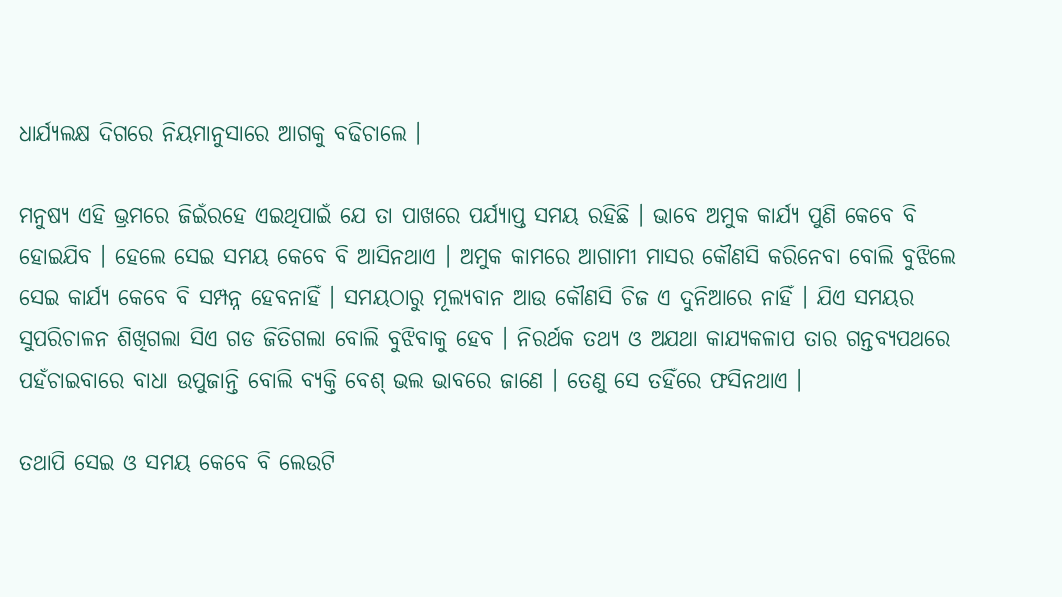ଧାର୍ଯ୍ୟଲକ୍ଷ ଦିଗରେ ନିୟମାନୁସାରେ ଆଗକୁ ବଢିଚାଲେ ।

ମନୁଷ୍ୟ ଏହି ଭ୍ରମରେ ଜିଇଁରହେ ଏଇଥିପାଇଁ ଯେ ତା ପାଖରେ ପର୍ଯ୍ୟାପ୍ତ ସମୟ ରହିଛି । ଭାବେ ଅମୁକ କାର୍ଯ୍ୟ ପୁଣି କେବେ ବି ହୋଇଯିବ । ହେଲେ ସେଇ ସମୟ କେବେ ବି ଆସିନଥାଏ । ଅମୁକ କାମରେ ଆଗାମୀ ମାସର କୌଣସି କରିନେବା ବୋଲି ବୁଝିଲେ ସେଇ କାର୍ଯ୍ୟ କେବେ ବି ସମ୍ପନ୍ନ ହେବନାହିଁ । ସମୟଠାରୁ ମୂଲ୍ୟବାନ ଆଉ କୌଣସି ଚିଜ ଏ ଦୁନିଆରେ ନାହିଁ । ଯିଏ ସମୟର ସୁପରିଚାଳନ ଶିଖିଗଲା ସିଏ ଗଡ ଜିତିଗଲା ବୋଲି ବୁଝିବାକୁ ହେବ । ନିରର୍ଥକ ତଥ୍ୟ ଓ ଅଯଥା କାଯ୍ୟକଳାପ ତାର ଗନ୍ତବ୍ୟପଥରେ ପହଁଚାଇବାରେ ବାଧା ଉପୁଜାନ୍ତି ବୋଲି ବ୍ୟକ୍ତି ବେଶ୍ ଭଲ ଭାବରେ ଜାଣେ । ତେଣୁ ସେ ତହିଁରେ ଫସିନଥାଏ ।

ତଥାପି ସେଇ ଓ ସମୟ କେବେ ବି ଲେଉଟି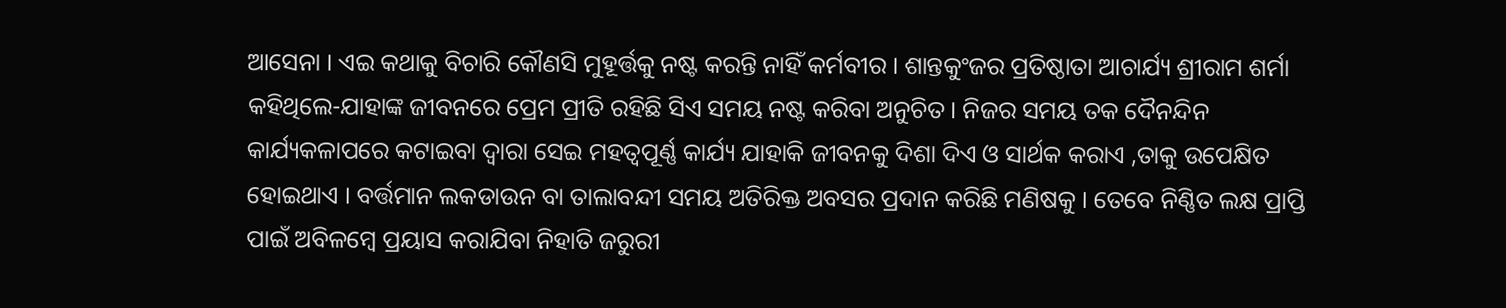ଆସେନା । ଏଇ କଥାକୁ ବିଚାରି କୌଣସି ମୁହୂର୍ତ୍ତକୁ ନଷ୍ଟ କରନ୍ତି ନାହିଁ କର୍ମବୀର । ଶାନ୍ତକୁଂଜର ପ୍ରତିଷ୍ଠାତା ଆଚାର୍ଯ୍ୟ ଶ୍ରୀରାମ ଶର୍ମା କହିଥିଲେ-ଯାହାଙ୍କ ଜୀବନରେ ପ୍ରେମ ପ୍ରୀତି ରହିଛି ସିଏ ସମୟ ନଷ୍ଟ କରିବା ଅନୁଚିତ । ନିଜର ସମୟ ତକ ଦୈନନ୍ଦିନ କାର୍ଯ୍ୟକଳାପରେ କଟାଇବା ଦ୍ୱାରା ସେଇ ମହତ୍ୱପୂର୍ଣ୍ଣ କାର୍ଯ୍ୟ ଯାହାକି ଜୀବନକୁ ଦିଶା ଦିଏ ଓ ସାର୍ଥକ କରାଏ ,ତାକୁ ଉପେକ୍ଷିତ ହୋଇଥାଏ । ବର୍ତ୍ତମାନ ଲକଡାଉନ ବା ତାଲାବନ୍ଦୀ ସମୟ ଅତିରିକ୍ତ ଅବସର ପ୍ରଦାନ କରିଛି ମଣିଷକୁ । ତେବେ ନିଣ୍ଣିତ ଲକ୍ଷ ପ୍ରାପ୍ତି ପାଇଁ ଅବିଳମ୍ବେ ପ୍ରୟାସ କରାଯିବା ନିହାତି ଜରୁରୀ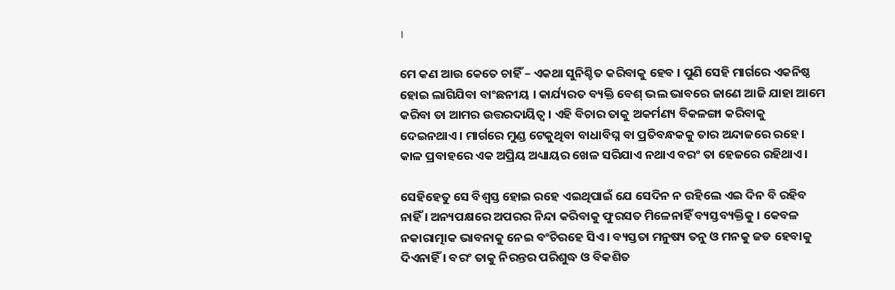।

ମେ କଣ ଆଉ କେତେ ଚାହିଁ – ଏକଥା ସୁନିଶ୍ଚିତ କରିବାକୁ ହେବ । ପୁଣି ସେହି ମାର୍ଗରେ ଏକନିଷ୍ଠ ହୋଇ ଲାଗିଯିବା ବାଂଛନୀୟ । କାର୍ଯ୍ୟରତ ବ୍ୟକ୍ତି ବେଶ୍ ଭଲ ଭାବରେ ଜାଣେ ଆଜି ଯାହା ଆମେ କରିବା ତା ଆମର ଉତ୍ତରଦାୟିତ୍ୱ । ଏହି ବିଚାର ତାକୁ ଅକର୍ମଣ୍ୟ ବିକଳଙ୍ଗା କରିବାକୁ ଦେଇନଥାଏ । ମାର୍ଗରେ ମୁଣ୍ଡ ଟେକୁଥିବା ବାଧାବିଘ୍ନ ବା ପ୍ରତିବନ୍ଧକକୁ ତାର ଅନ୍ଦାଜରେ ରହେ । କାଳ ପ୍ରବାହରେ ଏକ ଅପ୍ରିୟ ଅଧ୍ୟାୟର ଖେଳ ସରିଯାଏ ନଥାଏ ବରଂ ତା ହେଜରେ ରହିଥାଏ ।

ସେହିହେତୁ ସେ ବିଶ୍ୱସ୍ତ ହୋଇ ରହେ ଏଇଥିପାଇଁ ଯେ ସେଦିନ ନ ରହିଲେ ଏଇ ଦିନ ବି ରହିବ ନାହିଁ । ଅନ୍ୟପକ୍ଷରେ ଅପରର ନିନ୍ଦା କରିବାକୁ ଫୁରସତ ମିଳେନାହିଁ ବ୍ୟସ୍ତବ୍ୟକ୍ତିକୁ । କେବଳ ନକାରାତ୍ମାକ ଭାବନାକୁ ନେଇ ବଂଚିରହେ ସିଏ । ବ୍ୟସ୍ତତା ମନୁଷ୍ୟ ତନୁ ଓ ମନକୁ ଜଡ ହେବାକୁ ଦିଏନାହିଁ । ବରଂ ତାକୁ ନିରନ୍ତର ପରିଶୁଦ୍ଧ ଓ ବିକଶିତ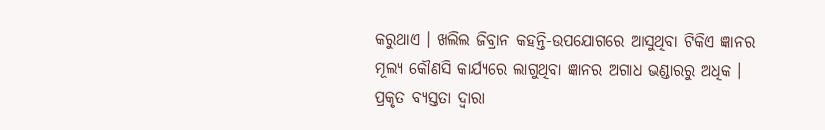କରୁଥାଏ । ଖଲିଲ ଜିବ୍ରାନ କହନ୍ତି-ଉପଯୋଗରେ ଆସୁଥିବା ଟିକିଏ ଜ୍ଞାନର ମୂଲ୍ୟ କୌଣସି କାର୍ଯ୍ୟରେ ଲାଗୁଥିବା ଜ୍ଞାନର ଅଗାଧ ଭଣ୍ଡାରରୁ ଅଧିକ । ପ୍ରକୃତ ବ୍ୟସ୍ତତା ଦ୍ୱାରା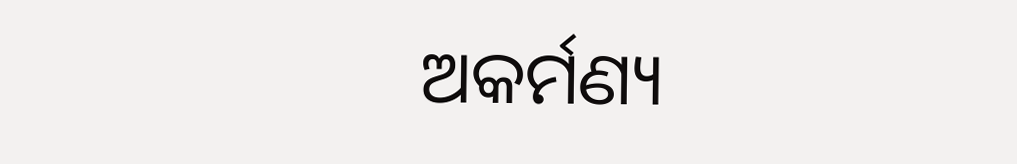ଅକର୍ମଣ୍ୟ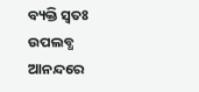ବ୍ୟକ୍ତି ସ୍ୱତଃ ଉପଲବ୍ଧ ଆନନ୍ଦରେ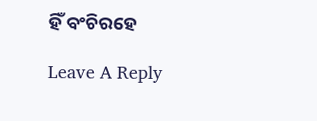ହିଁ ବଂଚିରହେ

Leave A Reply